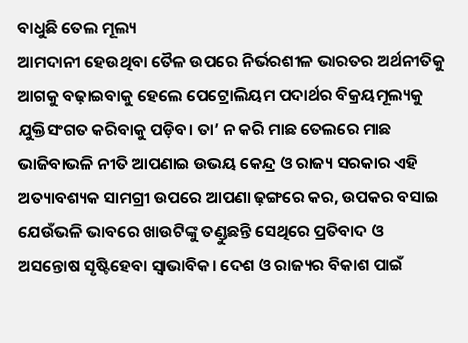ବାଧୁଛି ତେଲ ମୂଲ୍ୟ
ଆମଦାନୀ ହେଉଥିବା ତୈଳ ଉପରେ ନିର୍ଭରଶୀଳ ଭାରତର ଅର୍ଥନୀତିକୁ ଆଗକୁ ବଢ଼ାଇବାକୁ ହେଲେ ପେଟ୍ରୋଲିୟମ ପଦାର୍ଥର ବିକ୍ରୟମୂଲ୍ୟକୁ ଯୁକ୍ତିସଂଗତ କରିବାକୁ ପଡ଼ିବ। ତା’ ନ କରି ମାଛ ତେଲରେ ମାଛ ଭାଜିବାଭଳି ନୀତି ଆପଣାଇ ଉଭୟ କେନ୍ଦ୍ର ଓ ରାଜ୍ୟ ସରକାର ଏହି ଅତ୍ୟାବଶ୍ୟକ ସାମଗ୍ରୀ ଉପରେ ଆପଣା ଢ଼ଙ୍ଗରେ କର, ଉପକର ବସାଇ ଯେଉଁଭଳି ଭାବରେ ଖାଉଟିଙ୍କୁ ତଣ୍ଡୁଛନ୍ତି ସେଥିରେ ପ୍ରତିବାଦ ଓ ଅସନ୍ତୋଷ ସୃଷ୍ଟିହେବା ସ୍ବାଭାବିକ। ଦେଶ ଓ ରାଜ୍ୟର ବିକାଶ ପାଇଁ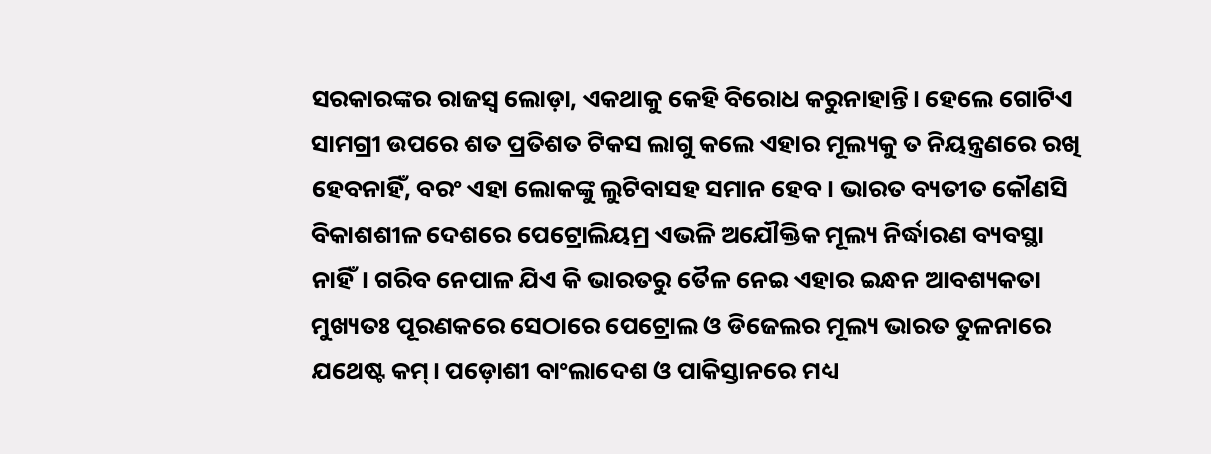ସରକାରଙ୍କର ରାଜସ୍ବ ଲୋଡ଼ା, ଏକଥାକୁ କେହି ବିରୋଧ କରୁନାହାନ୍ତି। ହେଲେ ଗୋଟିଏ ସାମଗ୍ରୀ ଉପରେ ଶତ ପ୍ରତିଶତ ଟିକସ ଲାଗୁ କଲେ ଏହାର ମୂଲ୍ୟକୁ ତ ନିୟନ୍ତ୍ରଣରେ ରଖି ହେବନାହିଁ, ବରଂ ଏହା ଲୋକଙ୍କୁ ଲୁଟିବାସହ ସମାନ ହେବ। ଭାରତ ବ୍ୟତୀତ କୌଣସି ବିକାଶଶୀଳ ଦେଶରେ ପେଟ୍ରୋଲିୟମ୍ର ଏଭଳି ଅଯୌକ୍ତିକ ମୂଲ୍ୟ ନିର୍ଦ୍ଧାରଣ ବ୍ୟବସ୍ଥା ନାହିଁ। ଗରିବ ନେପାଳ ଯିଏ କି ଭାରତରୁ ତୈଳ ନେଇ ଏହାର ଇନ୍ଧନ ଆବଶ୍ୟକତା ମୁଖ୍ୟତଃ ପୂରଣକରେ ସେଠାରେ ପେଟ୍ରୋଲ ଓ ଡିଜେଲର ମୂଲ୍ୟ ଭାରତ ତୁଳନାରେ ଯଥେଷ୍ଟ କମ୍। ପଡ଼ୋଶୀ ବାଂଲାଦେଶ ଓ ପାକିସ୍ତାନରେ ମଧ୍ୟ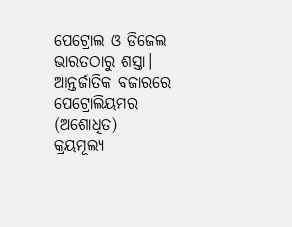ପେଟ୍ରୋଲ ଓ ଡିଜେଲ ଭାରତଠାରୁ ଶସ୍ତା। ଆନ୍ତର୍ଜାତିକ ବଜାରରେ ପେଟ୍ରୋଲିୟମର (ଅଶୋଧିତ) କ୍ରୟମୂଲ୍ୟ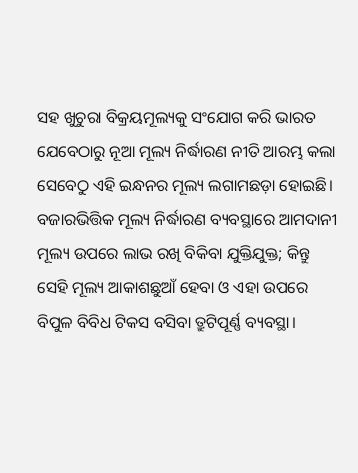ସହ ଖୁଚୁରା ବିକ୍ରୟମୂଲ୍ୟକୁ ସଂଯୋଗ କରି ଭାରତ ଯେବେଠାରୁ ନୂଆ ମୂଲ୍ୟ ନିର୍ଦ୍ଧାରଣ ନୀତି ଆରମ୍ଭ କଲା ସେବେଠୁ ଏହି ଇନ୍ଧନର ମୂଲ୍ୟ ଲଗାମଛଡ଼ା ହୋଇଛି। ବଜାରଭିତ୍ତିକ ମୂଲ୍ୟ ନିର୍ଦ୍ଧାରଣ ବ୍ୟବସ୍ଥାରେ ଆମଦାନୀ ମୂଲ୍ୟ ଉପରେ ଲାଭ ରଖି ବିକିବା ଯୁକ୍ତିଯୁକ୍ତ; କିନ୍ତୁ ସେହି ମୂଲ୍ୟ ଆକାଶଛୁଆଁ ହେବା ଓ ଏହା ଉପରେ ବିପୁଳ ବିବିଧ ଟିକସ ବସିବା ତ୍ରୁଟିପୂର୍ଣ୍ଣ ବ୍ୟବସ୍ଥା।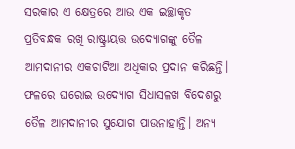ସରକାର ଏ କ୍ଷେତ୍ରରେ ଆଉ ଏକ ଇଚ୍ଛାକୃତ ପ୍ରତିବନ୍ଧକ ରଖି ରାଷ୍ଟ୍ରାୟତ୍ତ ଉଦ୍ୟୋଗଙ୍କୁ ତୈଳ ଆମଦାନୀର ଏକଚାଟିଆ ଅଧିକାର ପ୍ରଦାନ କରିଛନ୍ତି। ଫଳରେ ଘରୋଇ ଉଦ୍ୟୋଗ ସିଧାସଳଖ ବିଦେଶରୁ ତୈଳ ଆମଦାନୀର ସୁଯୋଗ ପାଉନାହାନ୍ତି। ଅନ୍ୟ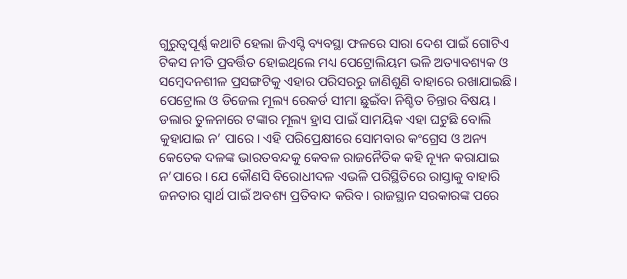ଗୁରୁତ୍ବପୂର୍ଣ୍ଣ କଥାଟି ହେଲା ଜିଏସ୍ଟି ବ୍ୟବସ୍ଥା ଫଳରେ ସାରା ଦେଶ ପାଇଁ ଗୋଟିଏ ଟିକସ ନୀତି ପ୍ରବର୍ତ୍ତିତ ହୋଇଥିଲେ ମଧ୍ୟ ପେଟ୍ରୋଲିୟମ ଭଳି ଅତ୍ୟାବଶ୍ୟକ ଓ ସମ୍ବେଦନଶୀଳ ପ୍ରସଙ୍ଗଟିକୁ ଏହାର ପରିସରରୁ ଜାଣିଶୁଣି ବାହାରେ ରଖାଯାଇଛି।
ପେଟ୍ରୋଲ ଓ ଡିଜେଲ ମୂଲ୍ୟ ରେକର୍ଡ ସୀମା ଛୁଇଁବା ନିଶ୍ଚିତ ଚିନ୍ତାର ବିଷୟ। ଡଲାର ତୁଳନାରେ ଟଙ୍କାର ମୂଲ୍ୟ ହ୍ରାସ ପାଇଁ ସାମୟିକ ଏହା ଘଟୁଛି ବୋଲି କୁହାଯାଇ ନ’ ପାରେ। ଏହି ପରିପ୍ରେକ୍ଷୀରେ ସୋମବାର କଂଗ୍ରେସ ଓ ଅନ୍ୟ କେତେକ ଦଳଙ୍କ ଭାରତବନ୍ଦକୁ କେବଳ ରାଜନୈତିକ କହି ନ୍ୟୂନ କରାଯାଇ ନ’ପାରେ। ଯେ କୌଣସି ବିରୋଧୀଦଳ ଏଭଳି ପରିସ୍ଥିତିରେ ରାସ୍ତାକୁ ବାହାରି ଜନତାର ସ୍ବାର୍ଥ ପାଇଁ ଅବଶ୍ୟ ପ୍ରତିବାଦ କରିବ। ରାଜସ୍ଥାନ ସରକାରଙ୍କ ପରେ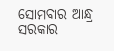ସୋମବାର ଆନ୍ଧ୍ର ସରକାର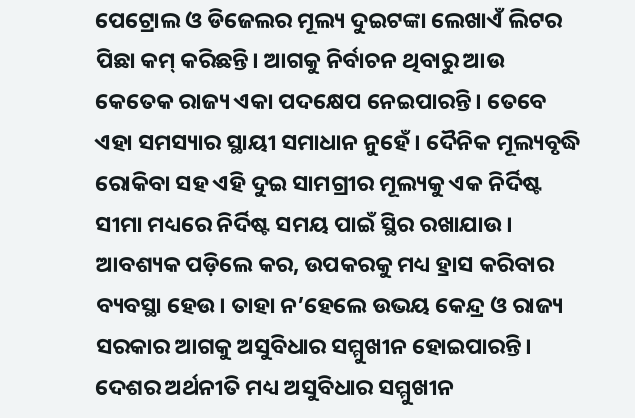ପେଟ୍ରୋଲ ଓ ଡିଜେଲର ମୂଲ୍ୟ ଦୁଇଟଙ୍କା ଲେଖାଏଁ ଲିଟର ପିଛା କମ୍ କରିଛନ୍ତି। ଆଗକୁ ନିର୍ବାଚନ ଥିବାରୁ ଆଉ କେତେକ ରାଜ୍ୟ ଏକା ପଦକ୍ଷେପ ନେଇପାରନ୍ତି। ତେବେ ଏହା ସମସ୍ୟାର ସ୍ଥାୟୀ ସମାଧାନ ନୁହେଁ। ଦୈନିକ ମୂଲ୍ୟବୃଦ୍ଧି ରୋକିବା ସହ ଏହି ଦୁଇ ସାମଗ୍ରୀର ମୂଲ୍ୟକୁ ଏକ ନିର୍ଦିଷ୍ଟ ସୀମା ମଧ୍ୟରେ ନିର୍ଦିଷ୍ଟ ସମୟ ପାଇଁ ସ୍ଥିର ରଖାଯାଉ। ଆବଶ୍ୟକ ପଡ଼ିଲେ କର, ଉପକରକୁ ମଧ୍ୟ ହ୍ରାସ କରିବାର ବ୍ୟବସ୍ଥା ହେଉ। ତାହା ନ’ହେଲେ ଉଭୟ କେନ୍ଦ୍ର ଓ ରାଜ୍ୟ ସରକାର ଆଗକୁ ଅସୁବିଧାର ସମ୍ମୁଖୀନ ହୋଇପାରନ୍ତି। ଦେଶର ଅର୍ଥନୀତି ମଧ୍ୟ ଅସୁବିଧାର ସମ୍ମୁଖୀନ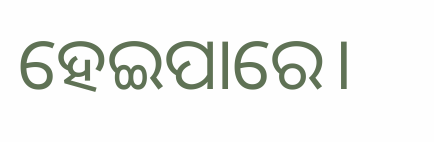ହେଇପାରେ।